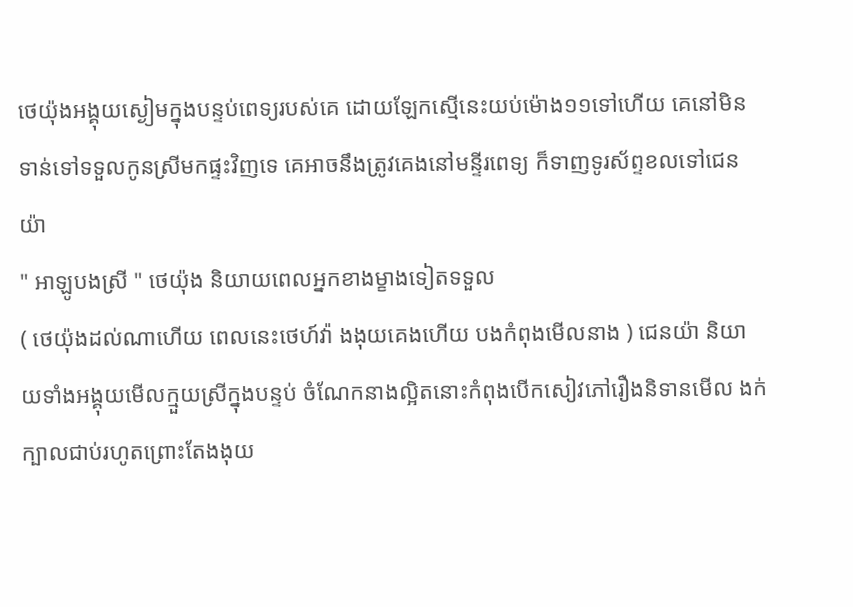ថេយ៉ុងអង្គុយស្ងៀមក្នុងបន្ទប់ពេទ្យរបស់គេ ដោយឡែកស្មើនេះយប់ម៉ោង១១ទៅហើយ គេនៅមិនទាន់ទៅទទួលកូនស្រីមកផ្ទះវិញទេ គេអាចនឹងត្រូវគេងនៅមន្ទីរពេទ្យ ក៏ទាញទូរស័ព្ទខលទៅជេនយ៉ា
" អាឡូបងស្រី " ថេយ៉ុង និយាយពេលអ្នកខាងម្ខាងទៀតទទួល
( ថេយ៉ុងដល់ណាហើយ ពេលនេះថេហ៍វ៉ា ងងុយគេងហើយ បងកំពុងមើលនាង ) ជេនយ៉ា និយាយទាំងអង្គុយមើលក្មួយស្រីក្នុងបន្ទប់ ចំណែកនាងល្អិតនោះកំពុងបើកសៀវភៅរឿងនិទានមើល ងក់ក្បាលជាប់រហូតព្រោះតែងងុយ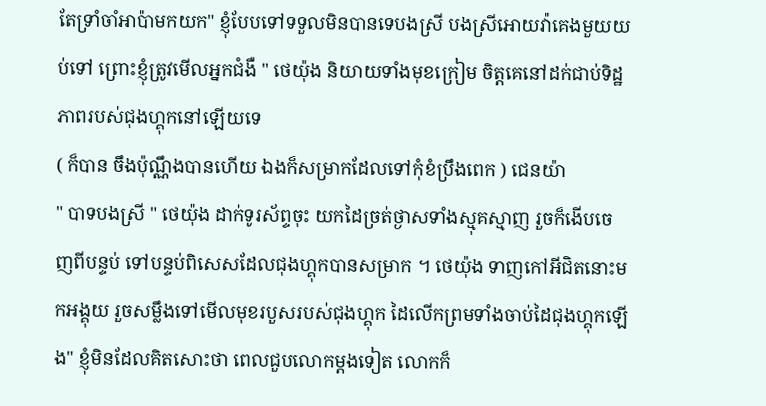តែទ្រាំចាំអាប៉ាមកយក" ខ្ញុំបែបទៅទទួលមិនបានទេបងស្រី បងស្រីអោយវ៉ាគេងមួយយប់ទៅ ព្រោះខ្ញុំត្រូវមើលអ្នកជំងឺ " ថេយ៉ុង និយាយទាំងមុខក្រៀម ចិត្តគេនៅដក់ជាប់ទិដ្ឋភាពរបស់ជុងហ្គុកនៅឡើយទេ
( ក៏បាន ចឹងប៉ុណ្ណឹងបានហើយ ឯងក៏សម្រាកដែលទៅកុំខំប្រឹងពេក ) ជេនយ៉ា
" បាទបងស្រី " ថេយ៉ុង ដាក់ទូរស័ព្ទចុះ យកដៃច្រត់ថ្ងាសទាំងស្មុគស្មាញ រួចក៏ងើបចេញពីបន្ទប់ ទៅបន្ទប់ពិសេសដែលជុងហ្គុកបានសម្រាក ។ ថេយ៉ុង ទាញកៅអីជិតនោះមកអង្គុយ រួចសម្លឹងទៅមើលមុខរបួសរបស់ជុងហ្គុក ដៃលើកព្រមទាំងចាប់ដៃជុងហ្គុកឡើង" ខ្ញុំមិនដែលគិតសោះថា ពេលជួបលោកម្ដងទៀត លោកក៏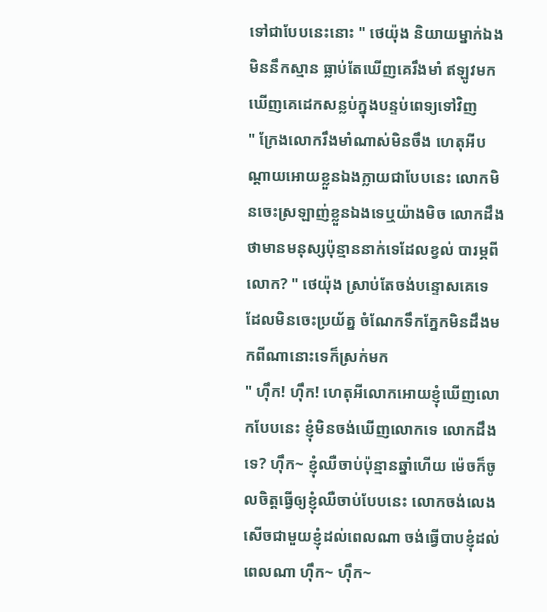ទៅជាបែបនេះនោះ " ថេយ៉ុង និយាយម្នាក់ឯងមិននឹកស្មាន ធ្លាប់តែឃើញគេរឹងមាំ ឥឡូវមកឃើញគេដេកសន្លប់ក្នុងបន្ទប់ពេទ្យទៅវិញ
" ក្រែងលោករឹងមាំណាស់មិនចឹង ហេតុអីបណ្ដាយអោយខ្លួនឯងក្លាយជាបែបនេះ លោកមិនចេះស្រឡាញ់ខ្លួនឯងទេឬយ៉ាងមិច លោកដឹងថាមានមនុស្សប៉ុន្មាននាក់ទេដែលខ្វល់ បារម្ភពីលោក? " ថេយ៉ុង ស្រាប់តែចង់បន្ទោសគេទេ ដែលមិនចេះប្រយ័ត្ន ចំណែកទឹកភ្នែកមិនដឹងមកពីណានោះទេក៏ស្រក់មក
" ហុឹក! ហុឹក! ហេតុអីលោកអោយខ្ញុំឃើញលោកបែបនេះ ខ្ញុំមិនចង់ឃើញលោកទេ លោកដឹងទេ? ហុឹក~ ខ្ញុំឈឺចាប់ប៉ុន្មានឆ្នាំហើយ ម៉េចក៏ចូលចិត្តធ្វើឲ្យខ្ញុំឈឺចាប់បែបនេះ លោកចង់លេងសើចជាមួយខ្ញុំដល់ពេលណា ចង់ធ្វើបាបខ្ញុំដល់ពេលណា ហុឹក~ ហុឹក~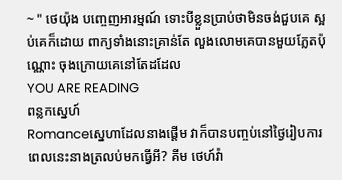~ " ថេយ៉ុង បញ្ចេញអារម្មណ៍ ទោះបីខ្លួនប្រាប់ថាមិនចង់ជួបគេ ស្អប់គេក៏ដោយ ពាក្យទាំងនោះគ្រាន់តែ លួងលោមគេបានមួយភ្លែតប៉ុណ្ណោះ ចុងក្រោយគេនៅតែដដែល
YOU ARE READING
ពន្លកស្នេហ៍
Romanceស្នេហាដែលនាងផ្ដើម វាក៏បានបញ្ចប់នៅថ្ងៃរៀបការ ពេលនេះនាងត្រលប់មកធ្វើអី? គីម ថេហ៍វ៉ា